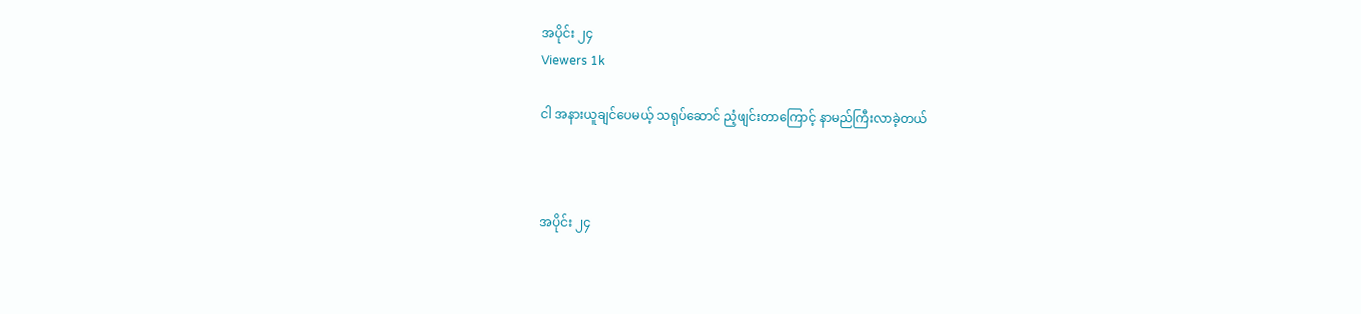အပိုင်း ၂၄
Viewers 1k

ငါ အနားယူချင်ပေမယ့် သရုပ်ဆောင် ညံ့ဖျင်းတာကြောင့် နာမည်ကြီးလာခဲ့တယ်



အပိုင်း ၂၄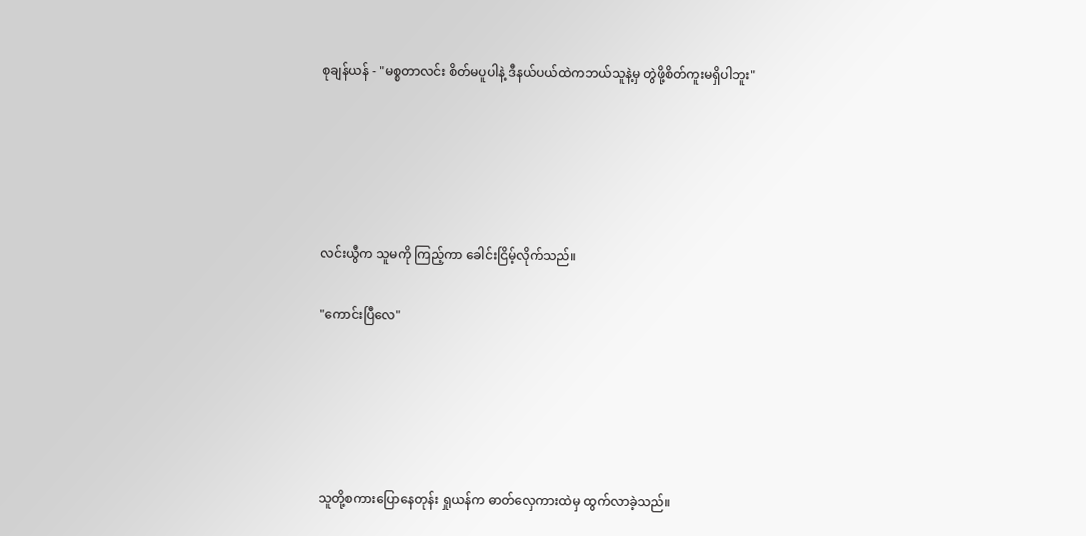စုချန်ယန် - "မစ္စတာလင်း စိတ်မပူပါနဲ့ ဒီနယ်ပယ်ထဲကဘယ်သူနဲ့မှ တွဲဖို့စိတ်ကူးမရှိပါဘူး"





လင်းယွီက သူမကို ကြည့်ကာ ခေါင်းငြိမ့်လိုက်သည်။

"ကောင်းပြီလေ"





သူတို့စကားပြောနေတုန်း ရှုယန်က ဓာတ်လှေကားထဲမှ ထွက်လာခဲ့သည်။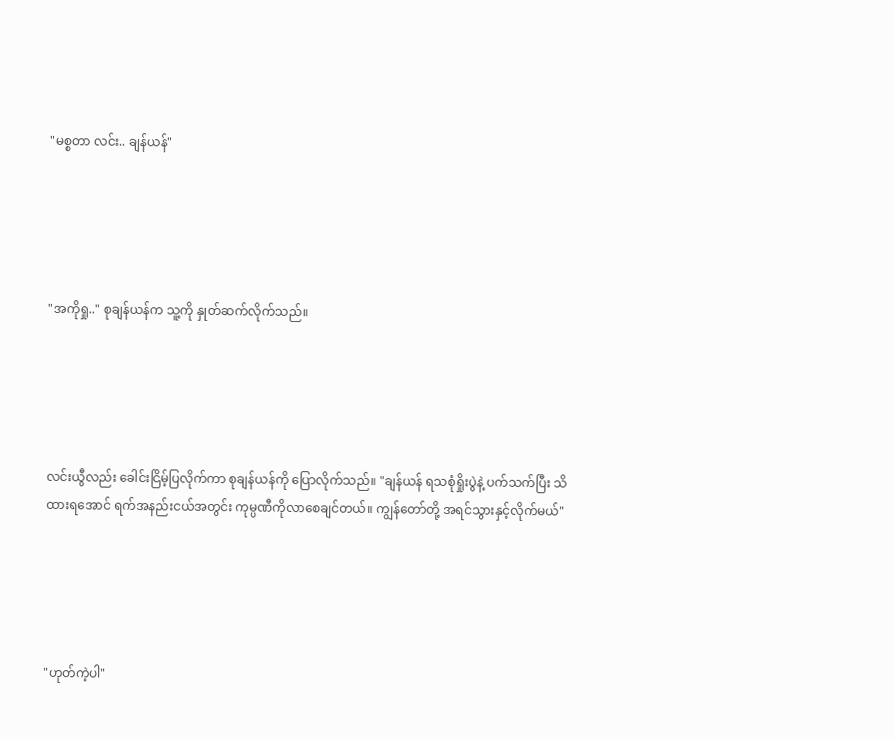"မစ္စတာ လင်း.. ချန်ယန်"





"အကိုရှု.." စုချန်ယန်က သူ့ကို နှုတ်ဆက်လိုက်သည်။





လင်းယွီလည်း ခေါင်းငြိမ့်ပြလိုက်ကာ စုချန်ယန်ကို ပြောလိုက်သည်။ "ချန်ယန် ရသစုံရှိုးပွဲနဲ့ ပက်သက်ပြီး သိထားရအောင် ရက်အနည်းငယ်အတွင်း ကုမ္ပဏီကိုလာစေချင်တယ်။ ကျွန်တော်တို့ အရင်သွားနှင့်လိုက်မယ်"





"ဟုတ်ကဲ့ပါ"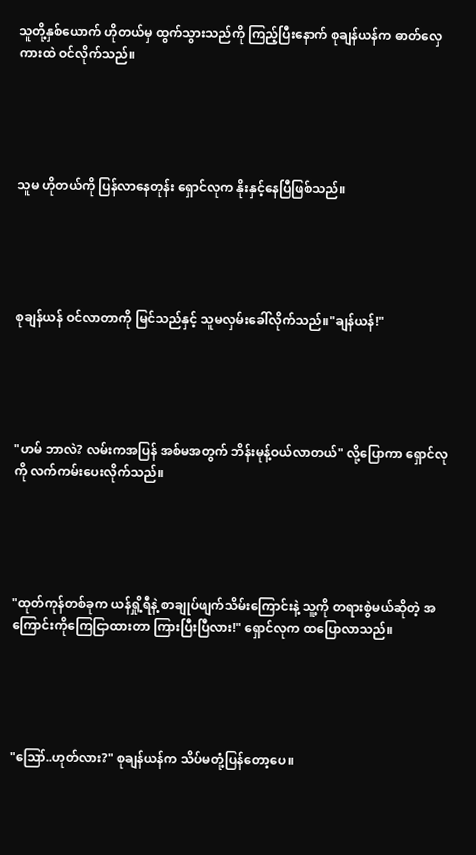သူတို့နှစ်ယောက် ဟိုတယ်မှ ထွက်သွားသည်ကို ကြည့်ပြီးနောက် စုချန်ယန်က ဓာတ်လှေကားထဲ ဝင်လိုက်သည်။





သူမ ဟိုတယ်ကို ပြန်လာနေတုန်း ရှောင်လုက နိုးနှင့်နေပြီဖြစ်သည်။





စုချန်ယန် ဝင်လာတာကို မြင်သည်နှင့် သူမလှမ်းခေါ်လိုက်သည်။"ချန်ယန်!"





"ဟမ် ဘာလဲ? လမ်းကအပြန် အစ်မအတွက် ဘိန်းမုန့်ဝယ်လာတယ်" လို့ပြောကာ ရှောင်လုကို လက်ကမ်းပေးလိုက်သည်။





"ထုတ်ကုန်တစ်ခုက ယန်ရှို့ရီနဲ့ စာချုပ်ဖျက်သိမ်းကြောင်းနဲ့ သူ့ကို တရားစွဲမယ်ဆိုတဲ့ အကြောင်းကိုကြေငြာထားတာ ကြားပြီးပြီလား!" ရှောင်လုက ထပြောလာသည်။





"ဪ..ဟုတ်လား?" စုချန်ယန်က သိပ်မတုံ့ပြန်တော့ပေ။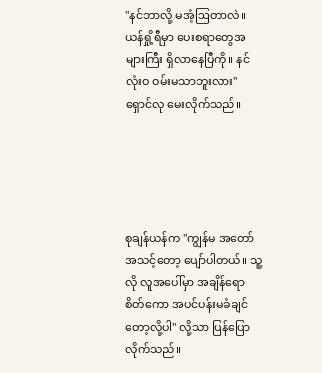"နင်ဘာလို့ မအံ့ဩတာလဲ။ ယန်ရှို့ရီမှာ ပေးစရာတွေအများကြီး ရှိလာနေပြီကို။ နင် လုံးဝ ဝမ်းမသာဘူးလား" ရှောင်လု မေးလိုက်သည်။





စုချန်ယန်က "ကျွန်မ အတော်အသင့်တော့ ပျော်ပါတယ်။ သူ့လို လူအပေါ်မှာ အချိန်ရော စိတ်ကော အပင်ပန်းမခံချင်တော့လို့ပါ" လို့သာ ပြန်ပြောလိုက်သည်။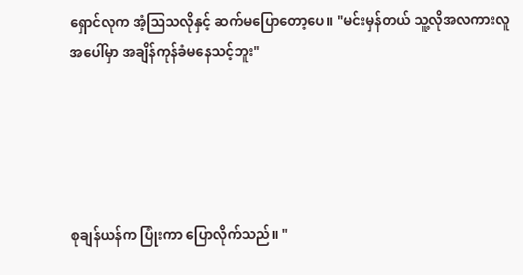ရှောင်လုက အံ့ဩသလိုနှင့် ဆက်မပြောတော့ပေ။ "မင်းမှန်တယ် သူ့လိုအလကားလူအပေါ်မှာ အချိန်ကုန်ခံမနေသင့်ဘူး"





စုချန်ယန်က ပြုံးကာ ပြောလိုက်သည်။ "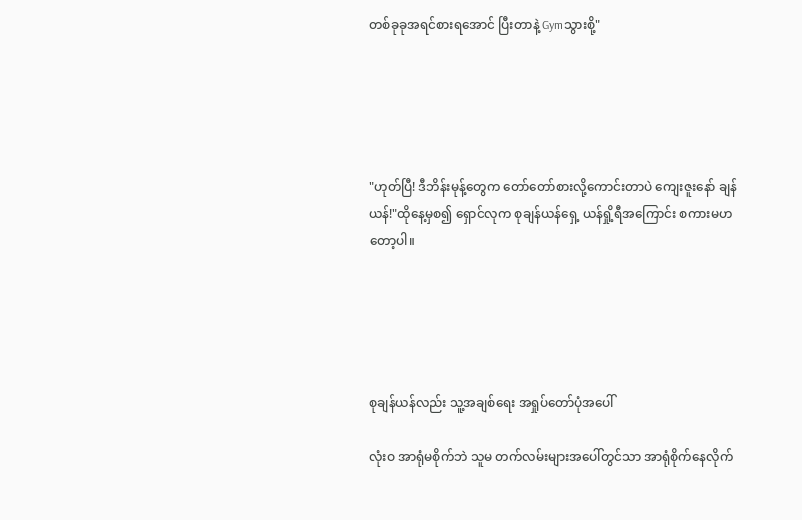တစ်ခုခုအရင်စားရအောင် ပြီးတာနဲ့ Gymသွားစို့"





"ဟုတ်ပြီ! ဒီဘိန်းမုန့်တွေက တော်တော်စားလို့ကောင်းတာပဲ ကျေးဇူးနော် ချန်ယန်!"ထိုနေ့မှစ၍ ရှောင်လုက စုချန်ယန်ရှေ့ ယန်ရှို့ရီအကြောင်း စကားမဟတော့ပါ။





စုချန်ယန်လည်း သူ့အချစ်ရေး အရှုပ်တော်ပုံ‌အပေါ်

လုံးဝ အာရုံမစိုက်‌ဘဲ သူမ တက်လမ်းများအပေါ်တွင်သာ အာရုံစိုက်နေလိုက်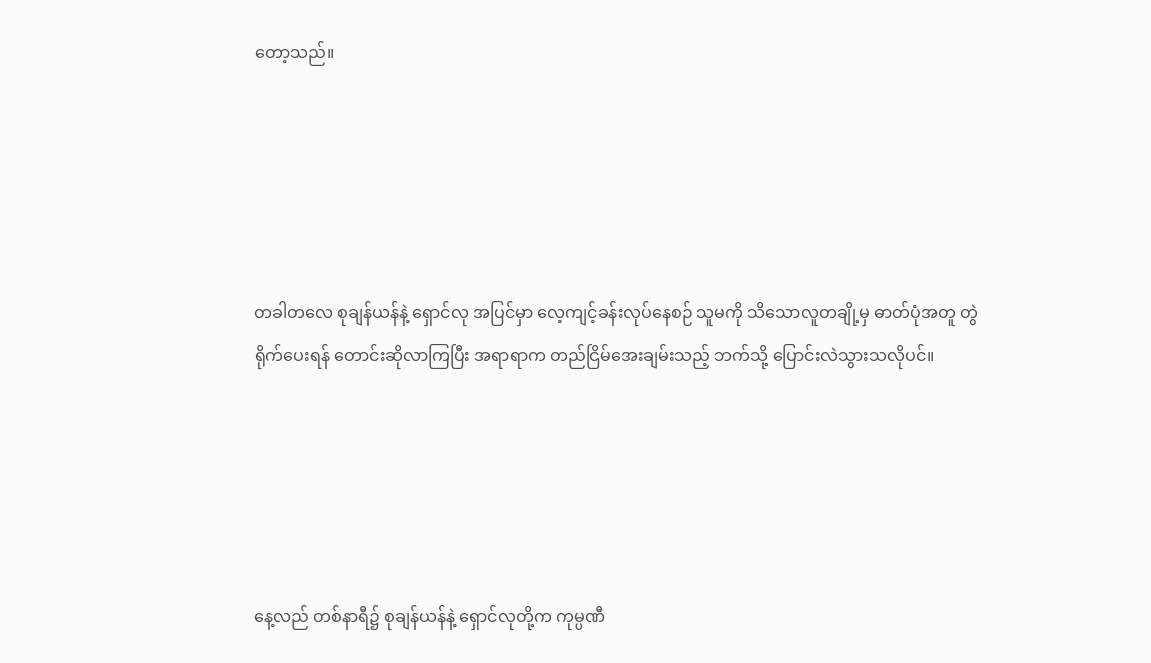တော့သည်။





တခါတလေ စုချန်ယန်နဲ့ ရှောင်လု အပြင်မှာ လေ့ကျင့်ခန်းလုပ်နေစဉ် သူမကို သိသောလူတချို့မှ ဓာတ်ပုံအတူ တွဲရိုက်ပေးရန် တောင်းဆိုလာကြပြီး အရာရာက တည်ငြိမ်အေးချမ်းသည့် ဘက်သို့ ပြောင်းလဲသွားသလိုပင်။





နေ့လည် တစ်နာရီ၌ စုချန်ယန်နဲ့ ရှောင်လုတို့က ကုမ္ပဏီ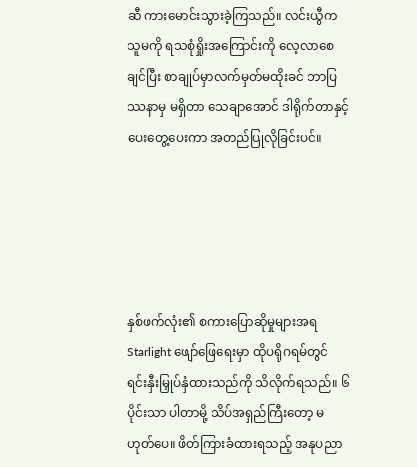ဆီ ကားမောင်းသွားခဲ့ကြသည်။ လင်းယွီက သူမကို ရသစုံရှိုးအကြောင်းကို လေ့လာစေချင်ပြီး စာချုပ်မှာလက်မှတ်မထိုးခင် ဘာပြဿနာမှ မရှိတာ သေချာအောင် ဒါရိုက်တာနှင့် ပေးတွေ့ပေးကာ အတည်ပြုလိုခြင်းပင်။





နှစ်ဖက်လုံး၏ စကားပြောဆိုမှုများအရ Starlight ဖျော်ဖြေရေးမှာ ထိုပရိုဂရမ်တွင် ရင်းနှီးမြှုပ်နှံထားသည်ကို သိလိုက်ရသည်။ ၆ပိုင်းသာ ပါတာမို့ သိပ်အရှည်ကြီးတော့ မဟုတ်ပေ။ ဖိတ်ကြားခံထားရသည့် အနုပညာ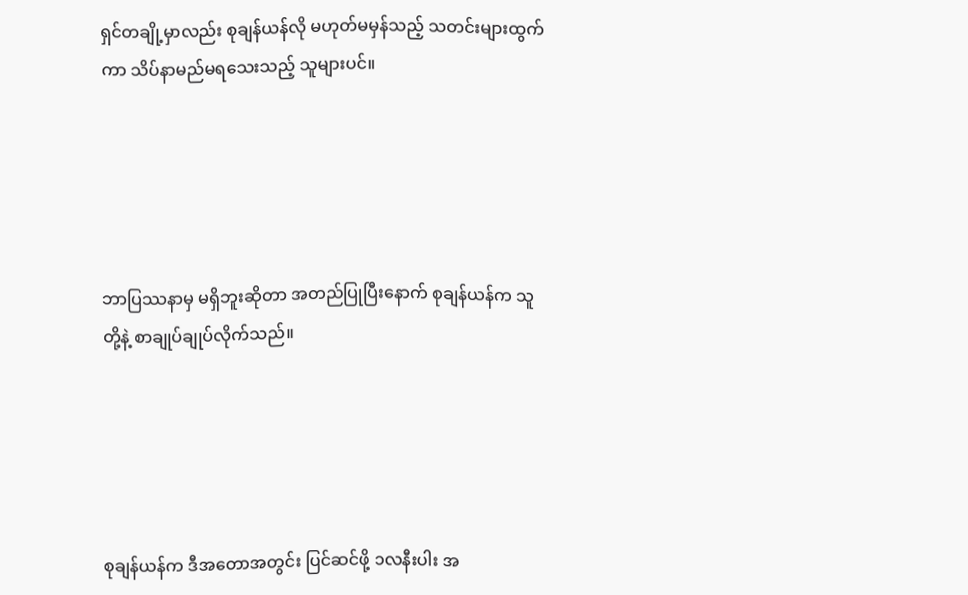ရှင်တချို့မှာလည်း စုချန်ယန်လို မဟုတ်မမှန်သည့် သတင်းများထွက်ကာ သိပ်နာမည်မရသေးသည့် သူများပင်။





ဘာပြဿနာမှ မရှိဘူးဆိုတာ အတည်ပြုပြီးနောက် စုချန်ယန်က သူတို့နဲ့ စာချုပ်ချုပ်လိုက်သည်။





စုချန်ယန်က ဒီအတောအတွင်း ပြင်ဆင်ဖို့ ၁လနီးပါး အ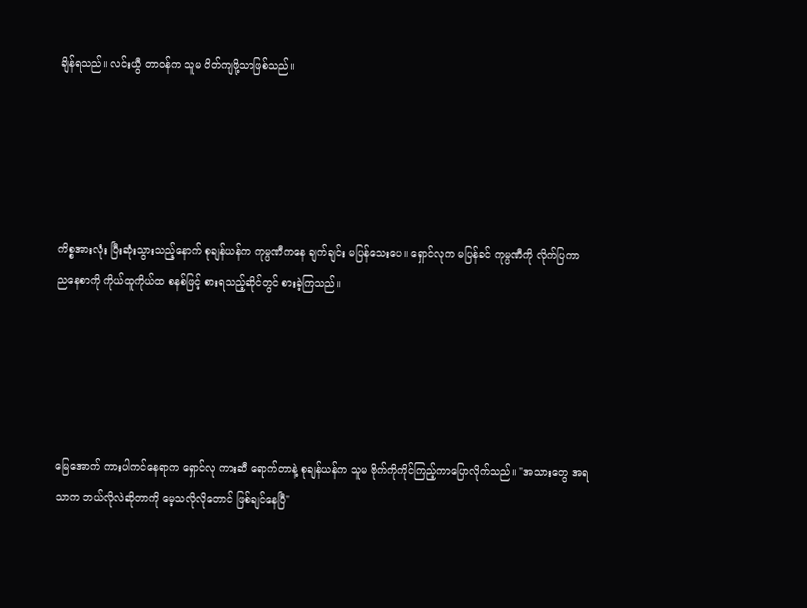ချိန်ရသည်။ လင်းယွီ တာဝန်က သူမ ဝိတ်ကျဖို့သာဖြစ်သည်။





ကိစ္စအားလုံး ပြီးဆုံးသွားသည့်နောက် စုချန်ယန်က ကုမ္ပဏီကနေ ချက်ချင်း မပြန်သေးပေ။ ရှောင်လုက မပြန်ခင် ကုမ္ပဏီကို လိုက်ပြကာ ညနေစာကို ကိုယ်ထူကိုယ်ထ စနစ်ဖြင့် စားရသည့်ဆိုင်တွင် စားခဲ့ကြသည်။





မြေအောက် ကားပါကင်နေရာက ရှောင်လု ကားဆီ ရောက်တာနဲ့ စုချန်ယန်က သူမ ဗိုက်ကိုကိုင်ကြည့်ကာပြောလိုက်သည်။ "အသားတွေ အရသာက ဘယ်လိုလဲဆိုတာကို မေ့သလိုလိုတောင် ဖြစ်ချင်နေပြီ"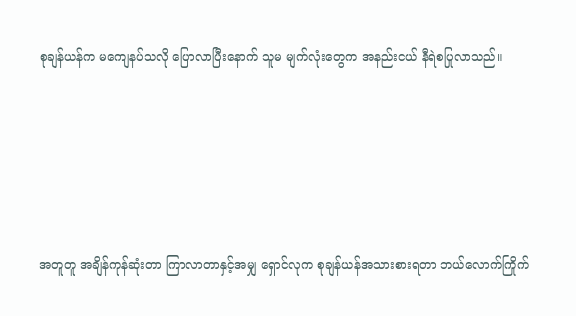စုချန်ယန်က မကျေနပ်သလို ပြောလာပြီးနောက် သူမ မျက်လုံးတွေက အနည်းငယ် နီရဲစပြုလာသည်။





အတူတူ အချိန်ကုန်ဆုံးတာ ကြာလာတာနှင့်အမျှ ရှောင်လုက စုချန်ယန်အသားစားရတာ ဘယ်လောက်ကြိုက်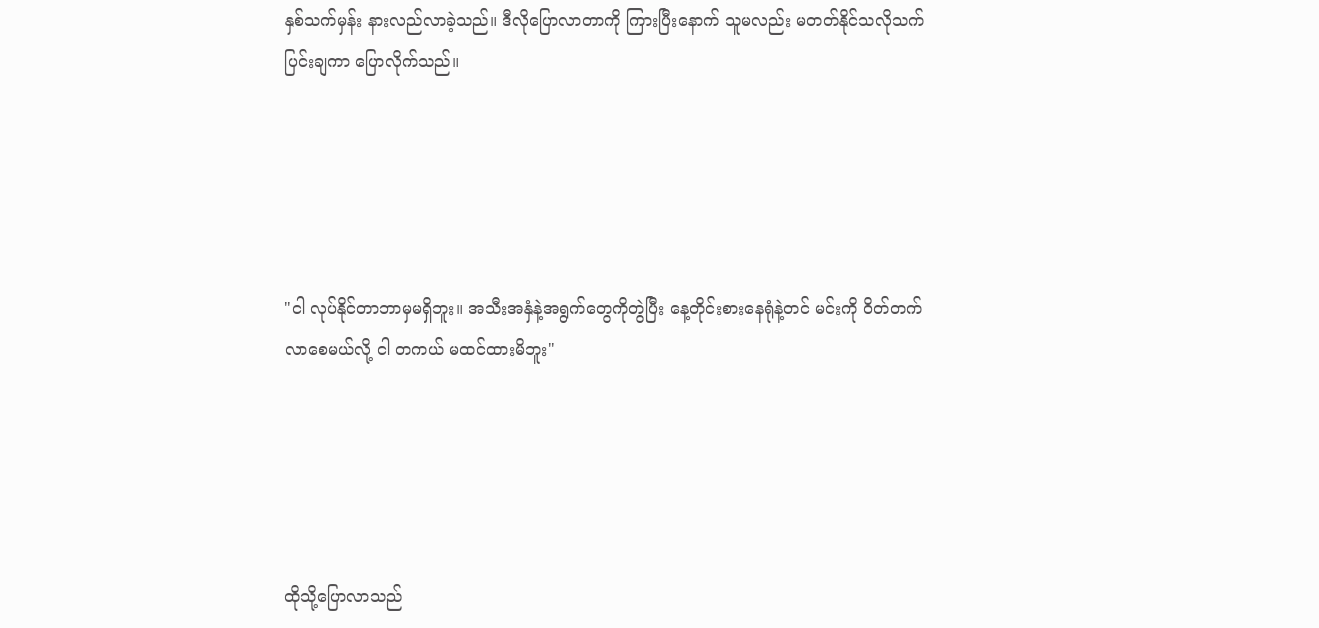နှစ်သက်မှန်း နားလည်လာခဲ့သည်။ ဒီလိုပြောလာတာကို ကြားပြီးနောက် သူမလည်း မတတ်နိုင်သလိုသက်ပြင်းချကာ ပြောလိုက်သည်။





"ငါ လုပ်နိုင်တာဘာမှမရှိဘူး။ အသီးအနှံနဲ့အရွက်တွေကိုတွဲပြီး နေ့တိုင်းစားနေရုံနဲ့တင် မင်းကို ဝိတ်တက်လာစေမယ်လို့ ငါ တကယ် မထင်ထားမိဘူး"





ထိုသို့ပြောလာသည်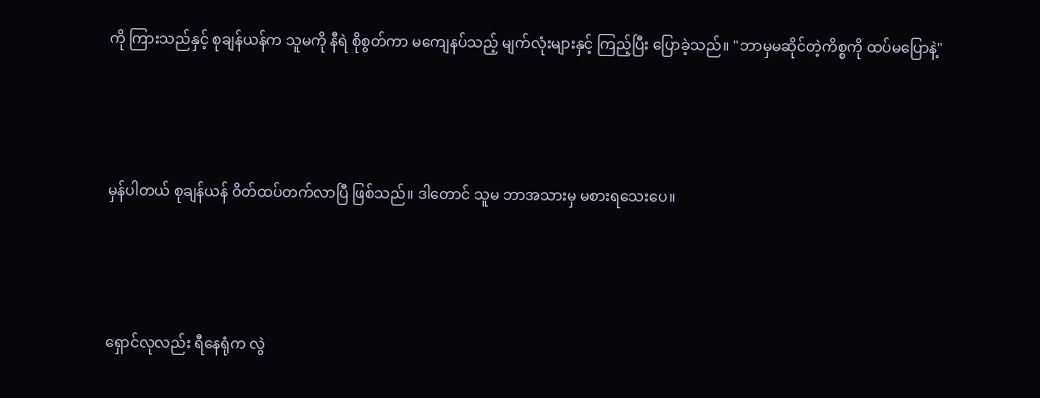ကို ကြားသည်နှင့် စုချန်ယန်က သူမကို နီရဲ စိုစွတ်ကာ မကျေနပ်သည့် မျက်လုံးများနှင့် ကြည့်ပြီး ပြောခဲ့သည်။ "ဘာမှမဆိုင်တဲ့ကိစ္စကို ထပ်မပြောနဲ့"





မှန်ပါတယ် စုချန်ယန် ဝိတ်ထပ်တက်လာပြီ ဖြစ်သည်။ ဒါတောင် သူမ ဘာအသားမှ မစားရသေးပေ။





ရှောင်လုလည်း ရီနေရုံက လွဲ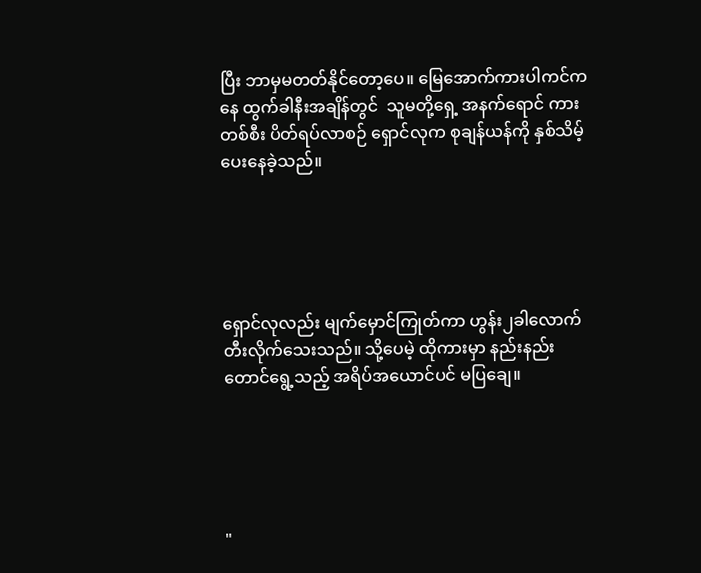ပြီး ဘာမှမတတ်နိုင်တော့ပေ။ မြေအောက်ကားပါကင်ကနေ ထွက်ခါနီးအချိန်တွင်  သူမတို့ရှေ့ အနက်ရောင် ကားတစ်စီး ပိတ်ရပ်လာစဉ် ရှောင်လုက စုချန်ယန်ကို နှစ်သိမ့်ပေးနေခဲ့သည်။





ရှောင်လုလည်း မျက်မှောင်ကြုတ်ကာ ဟွန်း၂ခါလောက်တီးလိုက်သေးသည်။ သို့ပေမဲ့ ထိုကားမှာ နည်းနည်းတောင်ရွေ့သည့် အရိပ်အယောင်ပင် မပြချေ။





"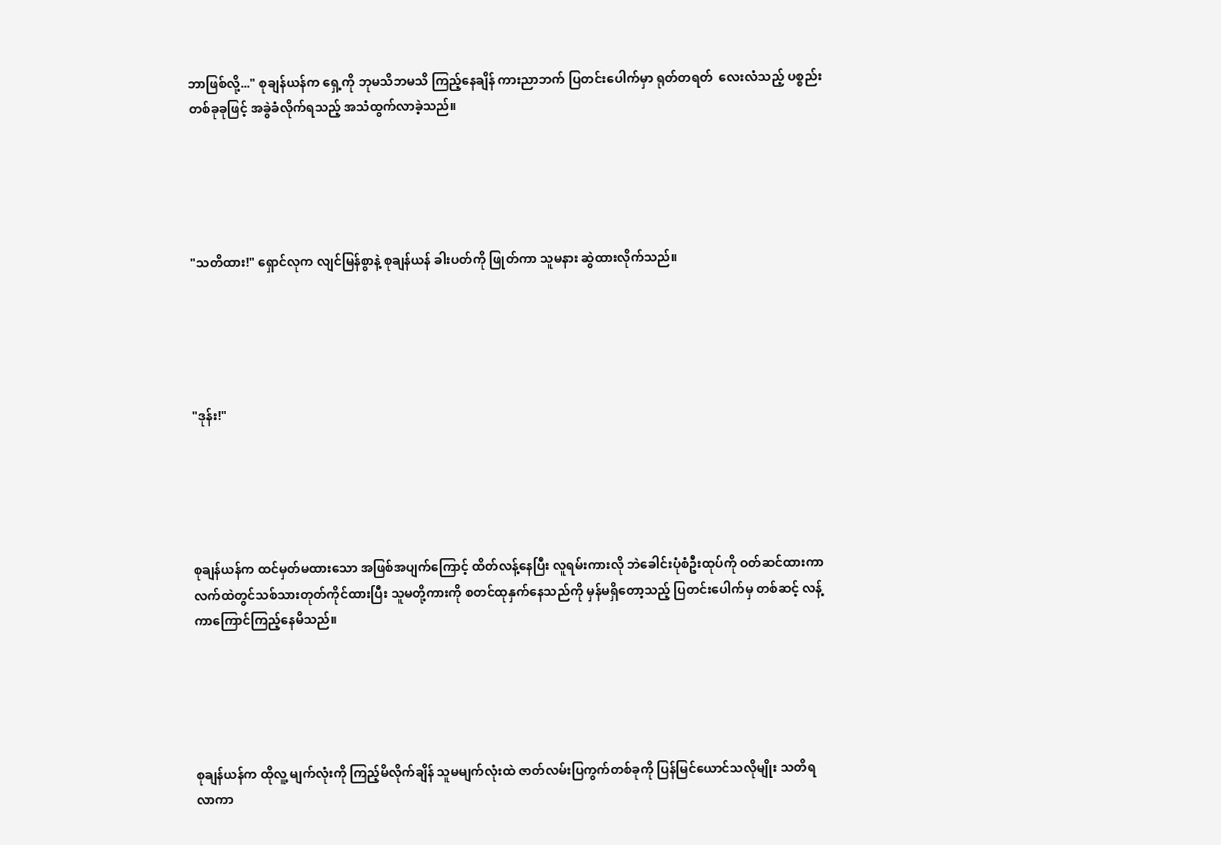ဘာဖြစ်လို့..." စုချန်ယန်က ရှေ့ကို ဘုမသိဘမသိ ကြည့်နေချိန် ကားညာဘက် ပြတင်းပေါက်မှာ ရုတ်တရတ်  လေးလံသည့် ပစ္စည်းတစ်ခုခုဖြင့် အခွဲခံလိုက်ရသည့် အသံထွက်လာခဲ့သည်။





"သတိထား!" ရှောင်လုက လျင်မြန်စွာနဲ့ စုချန်ယန် ခါးပတ်ကို ဖြုတ်ကာ သူမနား ဆွဲထားလိုက်သည်။





"ဒုန်း!"





စုချန်ယန်က ထင်မှတ်မထားသော အဖြစ်အပျက်ကြောင့် ထိတ်လန့်နေပြီး လူရမ်းကားလို ဘဲခေါင်းပုံစံဦးထုပ်ကို ဝတ်ဆင်ထားကာ လက်ထဲတွင်သစ်သားတုတ်ကိုင်ထားပြီး သူမတို့ကားကို စတင်ထုနှက်နေသည်ကို မှန်မရှိတော့သည့် ပြတင်းပေါက်မှ တစ်ဆင့် လန့်ကာကြောင်ကြည့်နေမိသည်။





စုချန်ယန်က ထိုလူ့ မျက်လုံးကို ကြည့်မိလိုက်ချိန် သူမမျက်လုံးထဲ ဇာတ်လမ်းပြကွက်တစ်ခုကို ပြန်မြင်ယောင်သလိုမျိုး သတိရလာကာ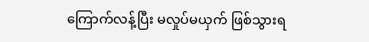ကြောက်လန့်ပြီး မလှုပ်မယှက် ဖြစ်သွားရ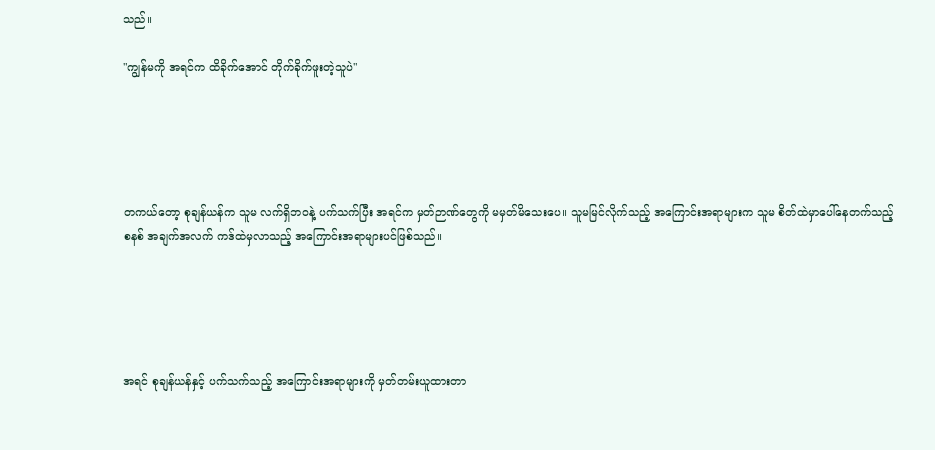သည်။

"ကျွန်မကို အရင်က ထိခိုက်အောင် တိုက်ခိုက်ဖူးတဲ့သူပဲ"





တကယ်တော့ စုချန်ယန်က သူမ လက်ရှိဘဝနဲ့ ပက်သက်ပြီး အရင်က မှတ်ဉာဏ်တွေကို မမှတ်မိသေးပေ။ သူမမြင်လိုက်သည့် အကြောင်းအရာများက သူမ စိတ်ထဲမှာပေါ်နေတက်သည့် စနစ် အချက်အလက် ကဒ်ထဲမှလာသည့် အကြောင်းအရာများပင်ဖြစ်သည်။





အရင် စုချန်ယန်နှင့် ပက်သက်သည့် အကြောင်းအရာများကို မှတ်တမ်းယူထားတာ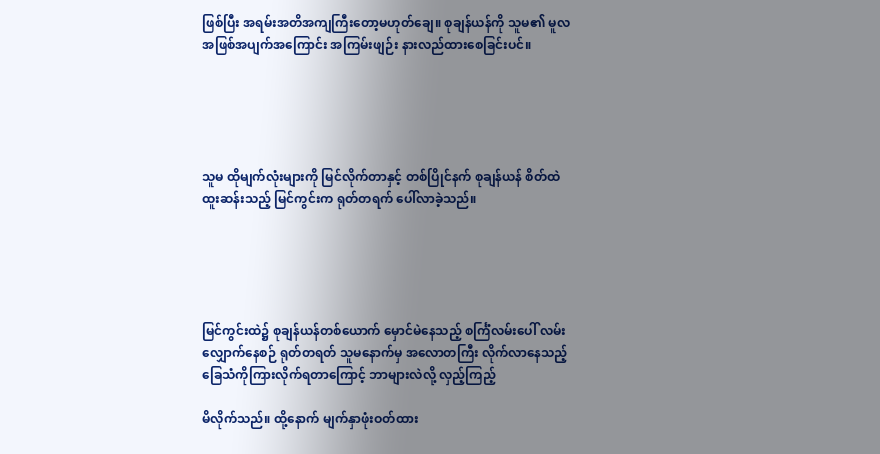ဖြစ်ပြီး အရမ်းအတိအကျကြီးတော့မဟုတ်ချေ။ စုချန်ယန်ကို သူမ၏ မူလအဖြစ်အပျက်အကြောင်း အကြမ်းဖျဉ်း နားလည်ထားစေခြင်းပင်။





သူမ ထိုမျက်လုံးများကို မြင်လိုက်တာနှင့် တစ်ပြိုင်နက် စုချန်ယန် စိတ်ထဲ ထူးဆန်းသည့် မြင်ကွင်းက ရုတ်တရက် ပေါ်လာခဲ့သည်။





မြင်ကွင်းထဲ၌ စုချန်ယန်တစ်ယောက် မှောင်မဲနေသည့် စင်္ကြံလမ်းပေါ် လမ်းလျှောက်နေစဉ် ရုတ်တရတ် သူမနောက်မှ အလောတကြီး လိုက်လာနေသည့် ခြေသံကိုကြားလိုက်ရတာကြောင့် ဘာများလဲလို့ လှည့်ကြည့်

မိလိုက်သည်။ ထို့နောက် မျက်နှာဖုံးဝတ်ထား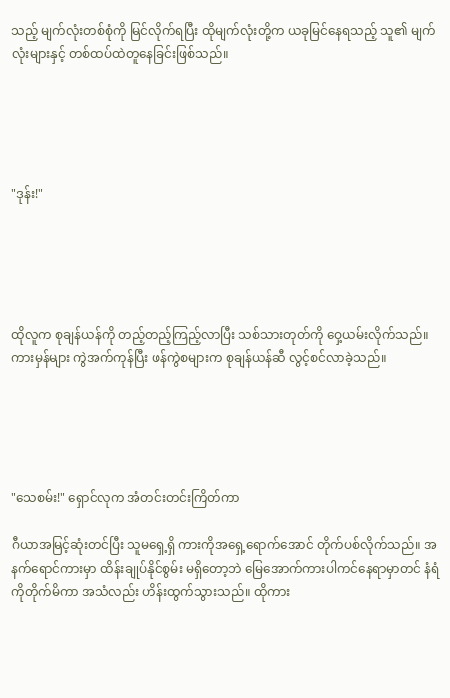သည့် မျက်လုံးတစ်စုံကို မြင်လိုက်ရပြီး ထိုမျက်လုံးတို့က ယခုမြင်နေရသည့် သူ၏ မျက်လုံးများနှင့် တစ်ထပ်ထဲတူနေခြင်းဖြစ်သည်။





"ဒုန်း!"





ထိုလူက စုချန်ယန်ကို တည့်တည့်ကြည့်လာပြီး သစ်သားတုတ်ကို ဝှေ့ယမ်းလိုက်သည်။ ကားမှန်များ ကွဲအက်ကုန်ပြီး ဖန်ကွဲစများက စုချန်ယန်ဆီ လွင့်စင်လာခဲ့သည်။





"သေစမ်း!" ရှောင်လုက အံတင်းတင်းကြိတ်ကာ

ဂီယာအမြင့်ဆုံးတင်ပြီး သူမရှေ့ရှိ ကားကိုအရှေ့ရောက်အောင် တိုက်ပစ်လိုက်သည်။ အနက်ရောင်ကားမှာ ထိန်းချုပ်နိုင်စွမ်း မရှိတော့ဘဲ မြေအောက်ကားပါကင်နေရာမှာတင် နံရံကိုတိုက်မိကာ အသံလည်း ဟိန်းထွက်သွားသည်။ ထိုကား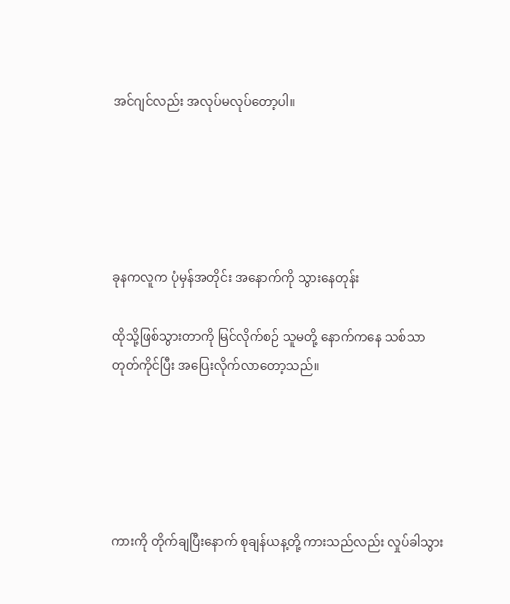အင်ဂျင်လည်း အလုပ်မလုပ်တော့ပါ။





ခုနကလူက ပုံမှန်အတိုင်း အနောက်ကို သွားနေတုန်း

ထိုသို့ဖြစ်သွားတာကို မြင်လိုက်စဉ် သူမတို့ နောက်ကနေ သစ်သာတုတ်ကိုင်ပြီး အပြေးလိုက်လာတော့သည်။





ကားကို တိုက်ချပြီးနောက် စုချန်ယန့တို့ ကားသည်လည်း လှုပ်ခါသွား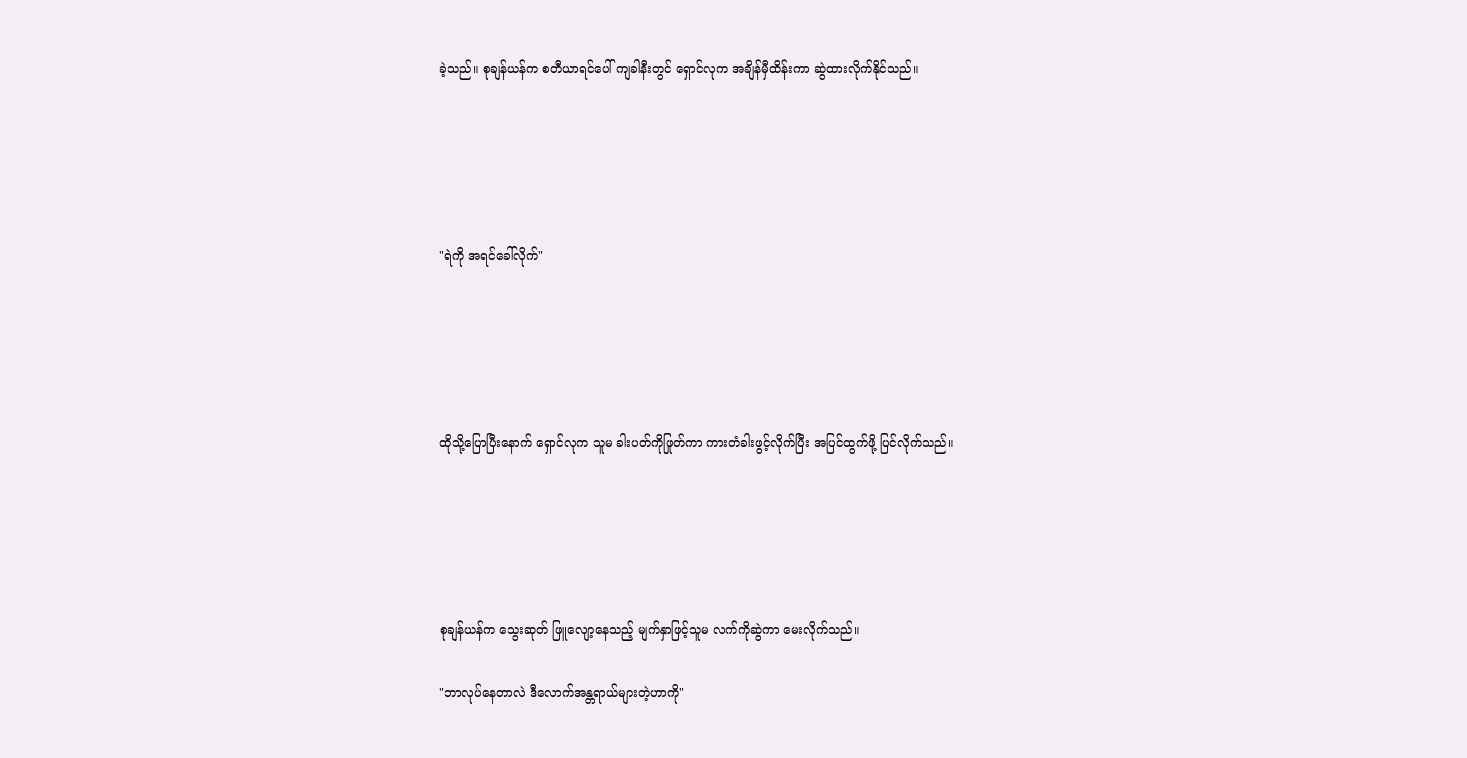ခဲ့သည်။ စုချန်ယန်က စတီယာရင်ပေါ် ကျခါနီးတွင် ရှောင်လုက အချိန်မှီထိန်းကာ ဆွဲထားလိုက်နိုင်သည်။





"ရဲကို အရင်ခေါ်လိုက်"





ထိုသို့ပြောပြီးနောက် ရှောင်လုက သူမ ခါးပတ်ကိုဖြုတ်ကာ ကားတံခါးဖွင့်လိုက်ပြီး အပြင်ထွက်ဖို့ ပြင်လိုက်သည်။





စုချန်ယန်က သွေးဆုတ် ဖြူလျော့နေသည့် မျက်နှာဖြင့်သူမ လက်ကိုဆွဲကာ မေးလိုက်သည်။

"ဘာလုပ်နေတာလဲ ဒီလောက်အန္တရာယ်များတဲ့ဟာကို"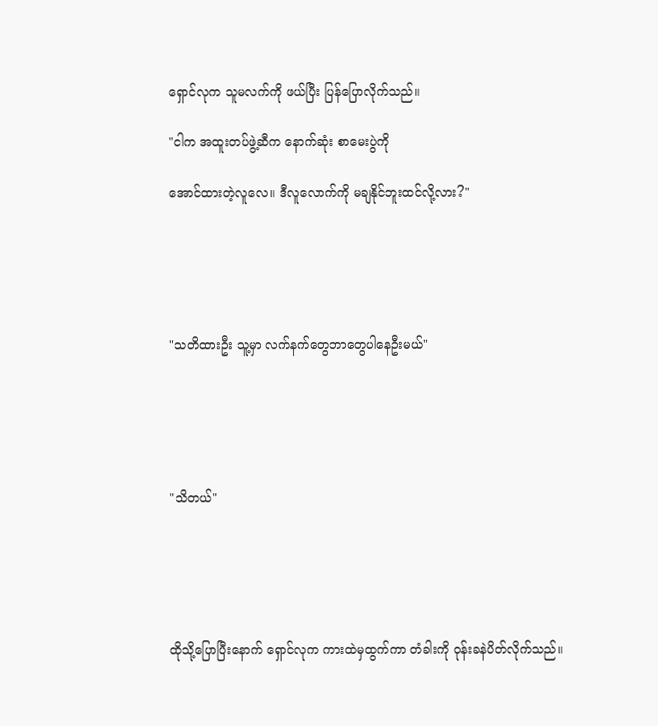ရှောင်လုက သူမလက်ကို ဖယ်ပြီး ပြန်ပြောလိုက်သည်။

"ငါက အထူးတပ်ဖွဲ့ဆီက နောက်ဆုံး စာမေးပွဲကို

အောင်ထားတဲ့လူလေ။ ဒီလူလောက်ကို မချနိုင်ဘူးထင်လို့လား?"





"သတိထားဦး သူ့မှာ လက်နက်တွေဘာတွေပါနေဦးမယ်"





"သိတယ်"





ထိုသို့ပြောပြီးနောက် ရှောင်လုက ကားထဲမှထွက်ကာ တံခါးကို ဝုန်းခနဲပိတ်လိုက်သည်။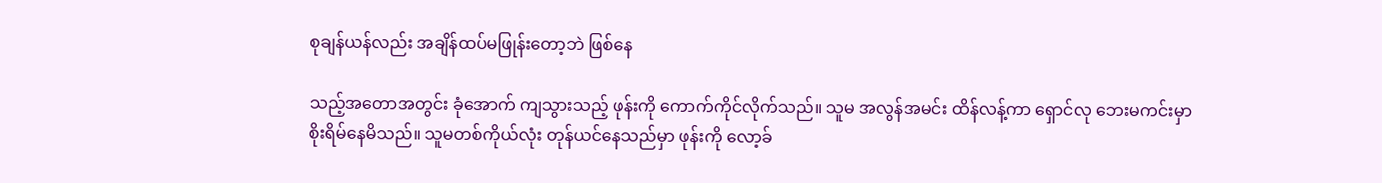စုချန်ယန်လည်း အချိန်ထပ်မဖြုန်းတော့ဘဲ ဖြစ်နေ

သည့်အတောအတွင်း ခုံအောက် ကျသွားသည့် ဖုန်းကို ကောက်ကိုင်လိုက်သည်။ သူမ အလွန်အမင်း ထိန်လန့်ကာ ရှောင်လု ဘေးမကင်းမှာ စိုးရိမ်နေမိသည်။ သူမတစ်ကိုယ်လုံး တုန်ယင်နေသည်မှာ ဖုန်းကို လော့ခ်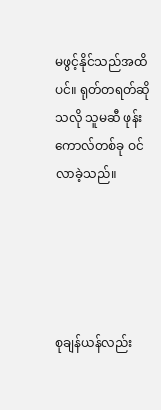မဖွင့်နိုင်သည်အထိပင်။ ရုတ်တရတ်ဆိုသလို သူမဆီ ဖုန်းကောလ်တစ်ခု ဝင်လာခဲ့သည်။





စုချန်ယန်လည်း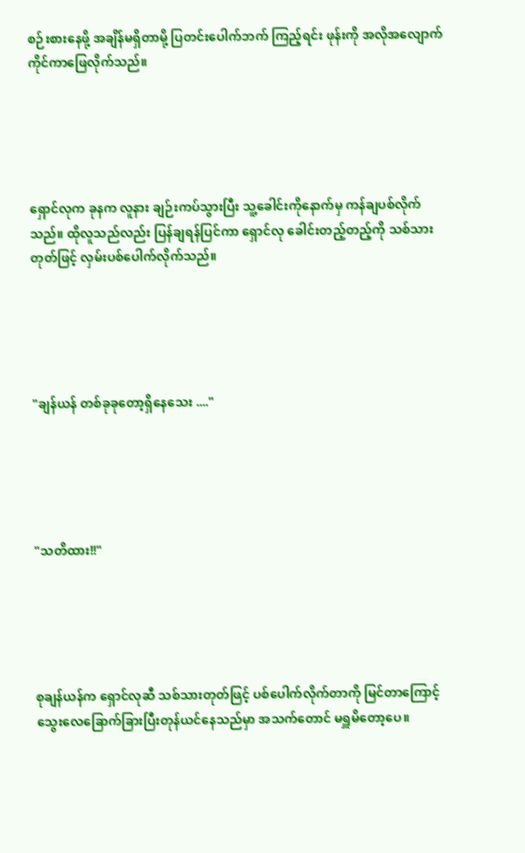စဉ်းစားနေဖို့ အချိန်မရှိတာမို့ ပြတင်းပေါက်ဘက် ကြည့်ရင်း ဖုန်းကို အလိုအလျောက် ကိုင်ကာဖြေလိုက်သည်။





ရှောင်လုက ခုနက လူနား ချဉ်းကပ်သွားပြီး ‌သူ့ခေါင်းကိုနောက်မှ ကန်ချပစ်လိုက်သည်။ ထိုလူသည်လည်း ပြန်ချရန်ပြင်ကာ ရှောင်လု ခေါင်းတည့်တည့်ကို သစ်သားတုတ်ဖြင့် လှမ်းပစ်ပေါက်လိုက်သည်။





"ချန်ယန် တစ်ခုခုတော့ရှိနေသေး ...."





"သတိထား!!"





စုချန်ယန်က ရှောင်လုဆီ သစ်သားတုတ်ဖြင့် ပစ်ပေါက်လိုက်တာကို မြင်တာကြောင့် သွေးလေခြောက်ခြားပြီးတုန်ယင်နေသည်မှာ အသက်တောင် မရှူမိတော့ပေ။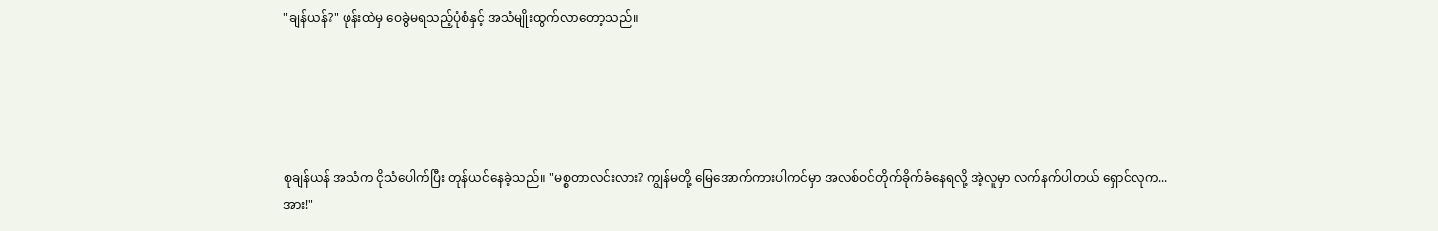"ချန်ယန်?" ဖုန်းထဲမှ ဝေခွဲမရသည့်ပုံစံနှင့် အသံမျိုးထွက်လာတော့သည်။





စုချန်ယန် အသံက ငိုသံပေါက်ပြီး တုန်ယင်နေခဲ့သည်။ "မစ္စတာလင်းလား? ကျွန်မတို့ မြေအောက်ကားပါကင်မှာ အလစ်ဝင်တိုက်ခိုက်ခံနေရလို့ အဲ့လူမှာ လက်နက်ပါတယ် ရှောင်လုက... အား!"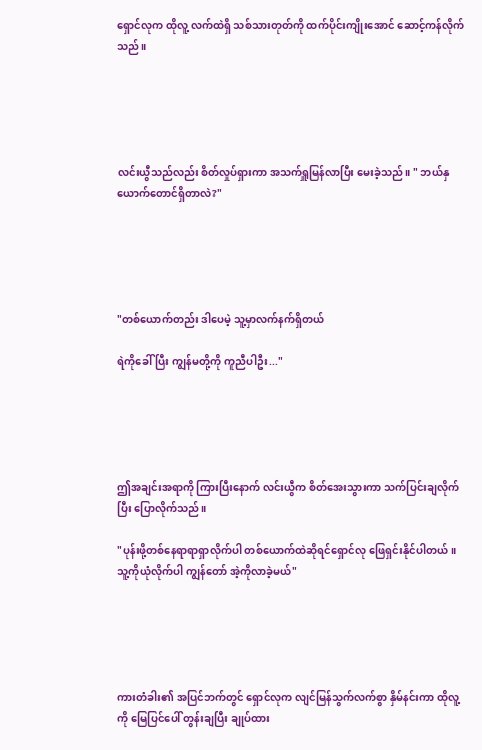ရှောင်လုက ထိုလူ့ လက်ထဲရှိ သစ်သားတုတ်ကို ထက်ပိုင်းကျိုးအောင် ဆောင့်ကန်လိုက်သည်။





လင်းယွီသည်လည်း စိတ်လှုပ်ရှားကာ အသက်ရှူမြန်လာပြီး မေးခဲ့သည်။ " ဘယ်နှယောက်တောင်ရှိတာလဲ?"





"တစ်ယောက်တည်း ဒါပေမဲ့ သူ့မှာလက်နက်ရှိတယ်

ရဲကိုခေါ်ပြီး ကျွန်မတို့ကို ကူညီပါဦး..."





ဤအချင်းအရာကို ကြားပြီးနောက် လင်းယွီက စိတ်အေးသွားကာ သက်ပြင်းချလိုက်ပြီး ပြောလိုက်သည်။

"ပုန်းဖို့တစ်နေရာရာရှာလိုက်ပါ တစ်ယောက်ထဲဆိုရင်ရှောင်လု ဖြေရှင်းနိုင်ပါတယ်။ သူ့ကိုယုံလိုက်ပါ ကျွန်တော် အဲ့ကိုလာခဲ့မယ်"





ကားတံခါး၏ အပြင်ဘက်တွင် ရှောင်လုက လျင်မြန်သွက်လက်စွာ နှိမ်နင်းကာ ထိုလူ့ကို မြေပြင်ပေါ် တွန်းချပြီး ချုပ်ထား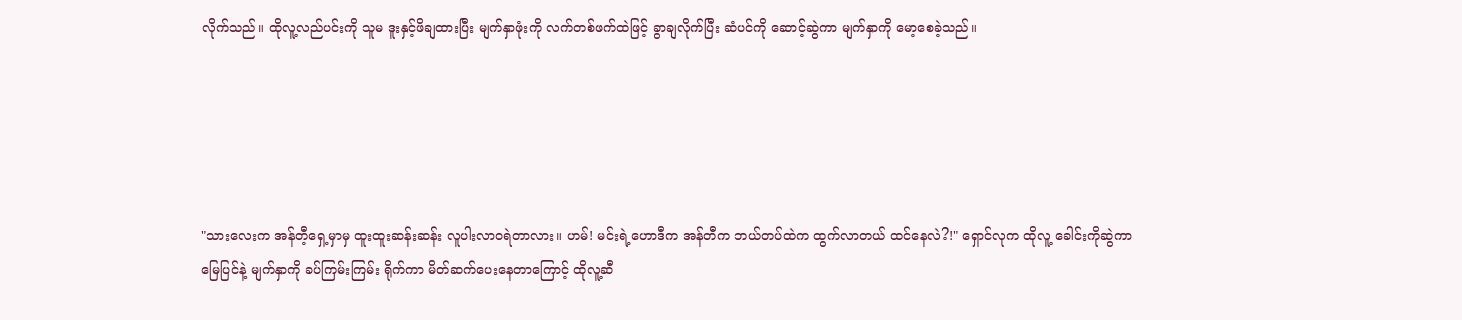လိုက်သည်။ ထိုလူ့လည်ပင်းကို သူမ ဒူးနှင့်ဖိချထားပြီး မျက်နှာဖုံးကို လက်တစ်ဖက်ထဲဖြင့် ခွာချလိုက်ပြီး ဆံပင်ကို ဆောင့်ဆွဲကာ မျက်နှာကို မော့စေခဲ့သည်။





"သားလေးက အန်တီ့ရှေ့မှာမှ ထူးထူးဆန်းဆန်း လူပါးလာဝရဲတာလား။ ဟမ်! မင်းရဲ့ဟောဒီက အန်တီက ဘယ်တပ်ထဲက ထွက်လာတယ် ထင်နေလဲ?!" ရှောင်လုက ထိုလူ့ ခေါင်းကိုဆွဲကာ မြေပြင်နဲ့ မျက်နှာကို ခပ်ကြမ်းကြမ်း ရိုက်ကာ မိတ်ဆက်ပေးနေတာကြောင့် ထိုလူ့ဆီ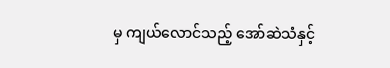မှ ကျယ်လောင်သည့် အော်ဆဲသံနှင့်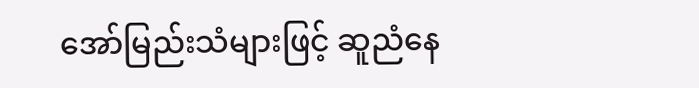အော်မြည်းသံများဖြင့် ဆူညံနေ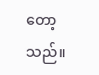တော့သည်။